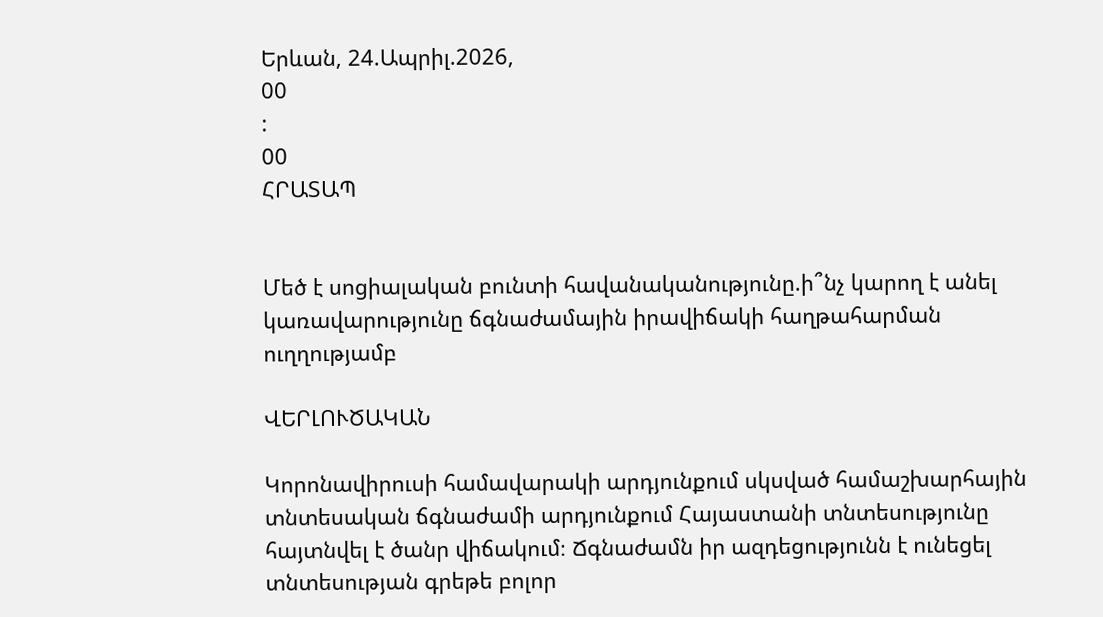Երևան, 24.Ապրիլ.2026,
00
:
00
ՀՐԱՏԱՊ


Մեծ է սոցիալական բունտի հավանականությունը.ի՞նչ կարող է անել կառավարությունը ճգնաժամային իրավիճակի հաղթահարման ուղղությամբ

ՎԵՐԼՈՒԾԱԿԱՆ

Կորոնավիրուսի համավարակի արդյունքում սկսված համաշխարհային տնտեսական ճգնաժամի արդյունքում Հայաստանի տնտեսությունը հայտնվել է ծանր վիճակում։ Ճգնաժամն իր ազդեցությունն է ունեցել տնտեսության գրեթե բոլոր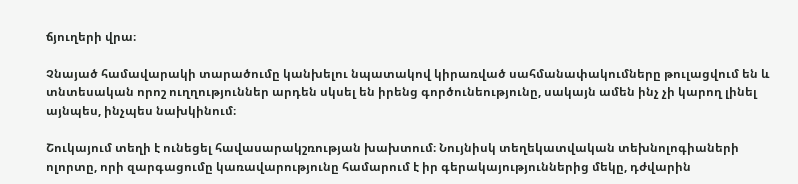ճյուղերի վրա։

Չնայած համավարակի տարածումը կանխելու նպատակով կիրառված սահմանափակումները թուլացվում են և տնտեսական որոշ ուղղություններ արդեն սկսել են իրենց գործունեությունը, սակայն ամեն ինչ չի կարող լինել այնպես, ինչպես նախկինում։

Շուկայում տեղի է ունեցել հավասարակշռության խախտում։ Նույնիսկ տեղեկատվական տեխնոլոգիաների ոլորտը, որի զարգացումը կառավարությունը համարում է իր գերակայություններից մեկը, դժվարին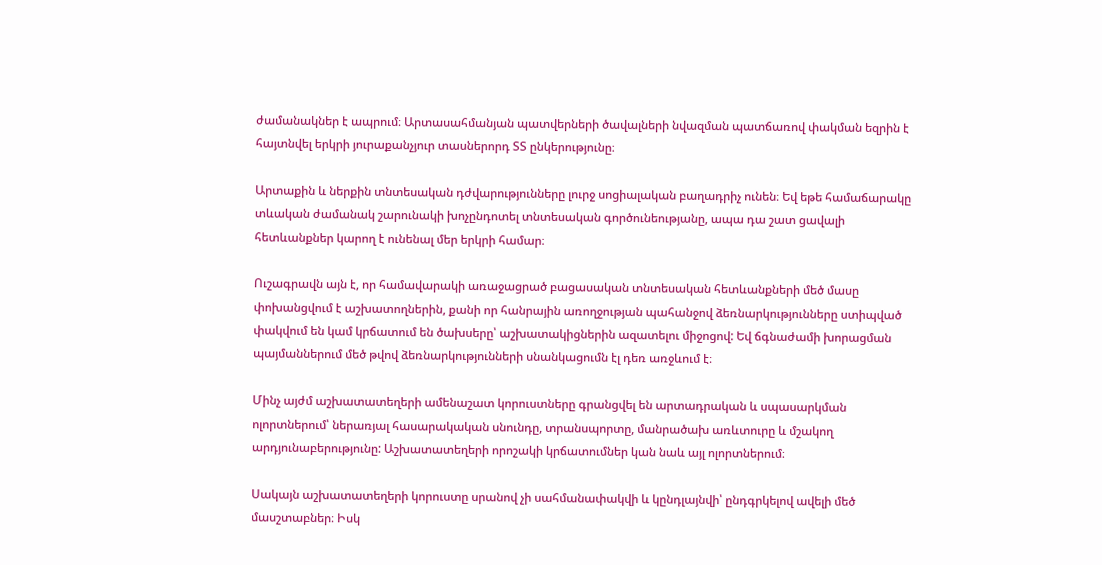ժամանակներ է ապրում։ Արտասահմանյան պատվերների ծավալների նվազման պատճառով փակման եզրին է հայտնվել երկրի յուրաքանչյուր տասներորդ ՏՏ ընկերությունը։

Արտաքին և ներքին տնտեսական դժվարությունները լուրջ սոցիալական բաղադրիչ ունեն։ Եվ եթե համաճարակը տևական ժամանակ շարունակի խոչընդոտել տնտեսական գործունեությանը, ապա դա շատ ցավալի հետևանքներ կարող է ունենալ մեր երկրի համար։

Ուշագրավն այն է, որ համավարակի առաջացրած բացասական տնտեսական հետևանքների մեծ մասը փոխանցվում է աշխատողներին, քանի որ հանրային առողջության պահանջով ձեռնարկությունները ստիպված փակվում են կամ կրճատում են ծախսերը՝ աշխատակիցներին ազատելու միջոցով: Եվ ճգնաժամի խորացման պայմաններում մեծ թվով ձեռնարկությունների սնանկացումն էլ դեռ առջևում է։

Մինչ այժմ աշխատատեղերի ամենաշատ կորուստները գրանցվել են արտադրական և սպասարկման ոլորտներում՝ ներառյալ հասարակական սնունդը, տրանսպորտը, մանրածախ առևտուրը և մշակող արդյունաբերությունը: Աշխատատեղերի որոշակի կրճատումներ կան նաև այլ ոլորտներում։

Սակայն աշխատատեղերի կորուստը սրանով չի սահմանափակվի և կընդլայնվի՝ ընդգրկելով ավելի մեծ մասշտաբներ։ Իսկ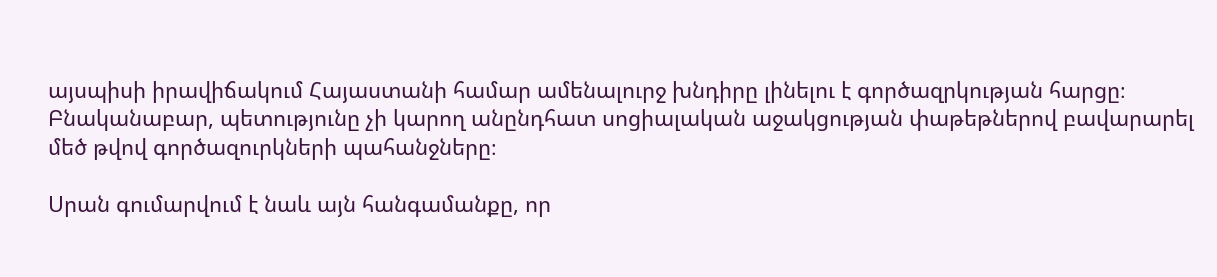այսպիսի իրավիճակում Հայաստանի համար ամենալուրջ խնդիրը լինելու է գործազրկության հարցը։ Բնականաբար, պետությունը չի կարող անընդհատ սոցիալական աջակցության փաթեթներով բավարարել մեծ թվով գործազուրկների պահանջները։

Սրան գումարվում է նաև այն հանգամանքը, որ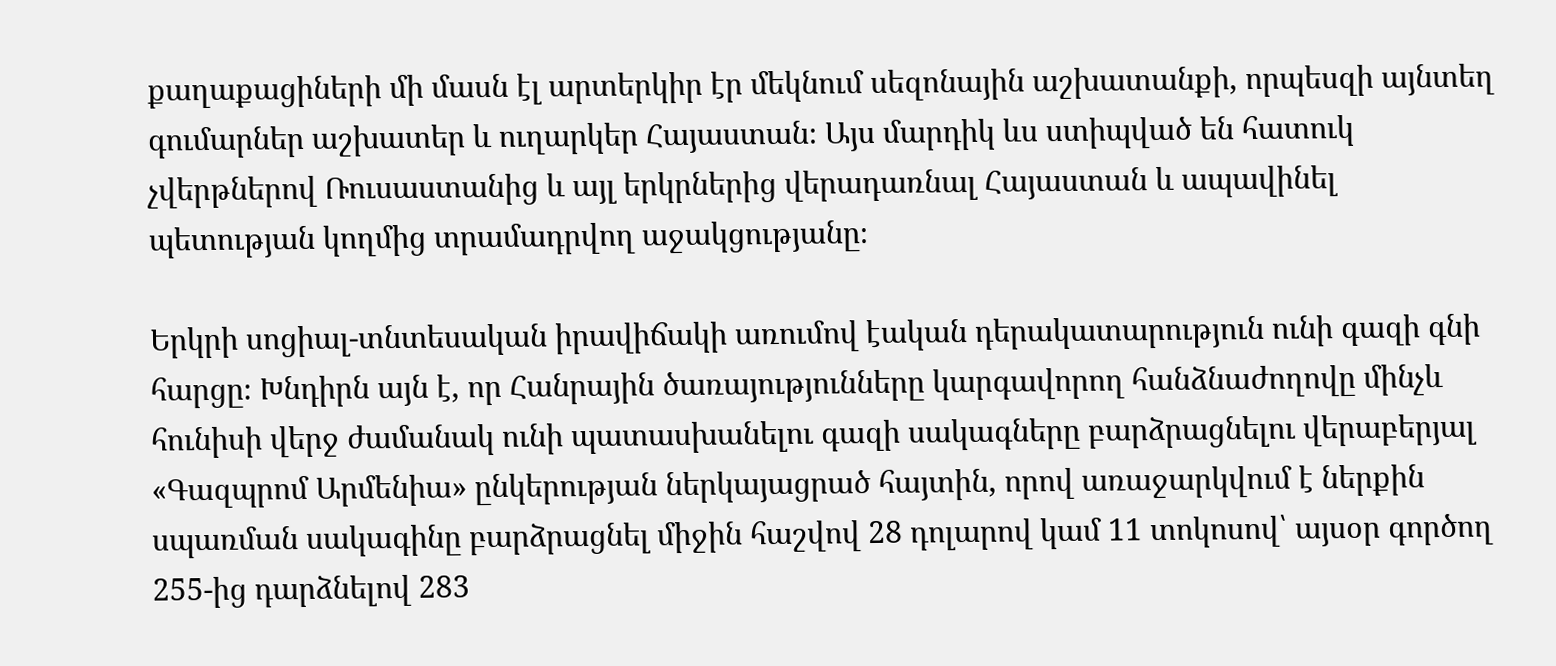քաղաքացիների մի մասն էլ արտերկիր էր մեկնում սեզոնային աշխատանքի, որպեսզի այնտեղ գումարներ աշխատեր և ուղարկեր Հայաստան։ Այս մարդիկ ևս ստիպված են հատուկ չվերթներով Ռուսաստանից և այլ երկրներից վերադառնալ Հայաստան և ապավինել պետության կողմից տրամադրվող աջակցությանը։

Երկրի սոցիալ-տնտեսական իրավիճակի առումով էական դերակատարություն ունի գազի գնի հարցը։ Խնդիրն այն է, որ Հանրային ծառայությունները կարգավորող հանձնաժողովը մինչև հունիսի վերջ ժամանակ ունի պատասխանելու գազի սակագները բարձրացնելու վերաբերյալ «Գազպրոմ Արմենիա» ընկերության ներկայացրած հայտին, որով առաջարկվում է ներքին սպառման սակագինը բարձրացնել միջին հաշվով 28 դոլարով կամ 11 տոկոսով՝ այսօր գործող 255-ից դարձնելով 283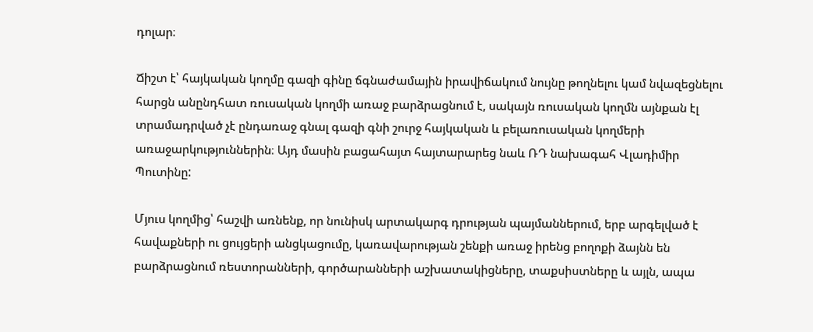դոլար։

Ճիշտ է՝ հայկական կողմը գազի գինը ճգնաժամային իրավիճակում նույնը թողնելու կամ նվազեցնելու հարցն անընդհատ ռուսական կողմի առաջ բարձրացնում է, սակայն ռուսական կողմն այնքան էլ տրամադրված չէ ընդառաջ գնալ գազի գնի շուրջ հայկական և բելառուսական կողմերի առաջարկություններին։ Այդ մասին բացահայտ հայտարարեց նաև ՌԴ նախագահ Վլադիմիր Պուտինը:

Մյուս կողմից՝ հաշվի առնենք, որ նունիսկ արտակարգ դրության պայմաններում, երբ արգելված է հավաքների ու ցույցերի անցկացումը, կառավարության շենքի առաջ իրենց բողոքի ձայնն են բարձրացնում ռեստորանների, գործարանների աշխատակիցները, տաքսիստները և այլն, ապա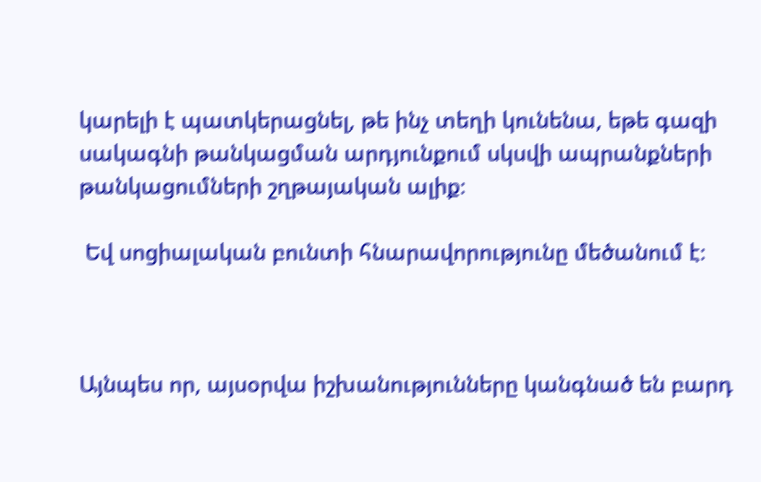կարելի է պատկերացնել, թե ինչ տեղի կունենա, եթե գազի սակագնի թանկացման արդյունքում սկսվի ապրանքների թանկացումների շղթայական ալիք։

 Եվ սոցիալական բունտի հնարավորությունը մեծանում է։



Այնպես որ, այսօրվա իշխանությունները կանգնած են բարդ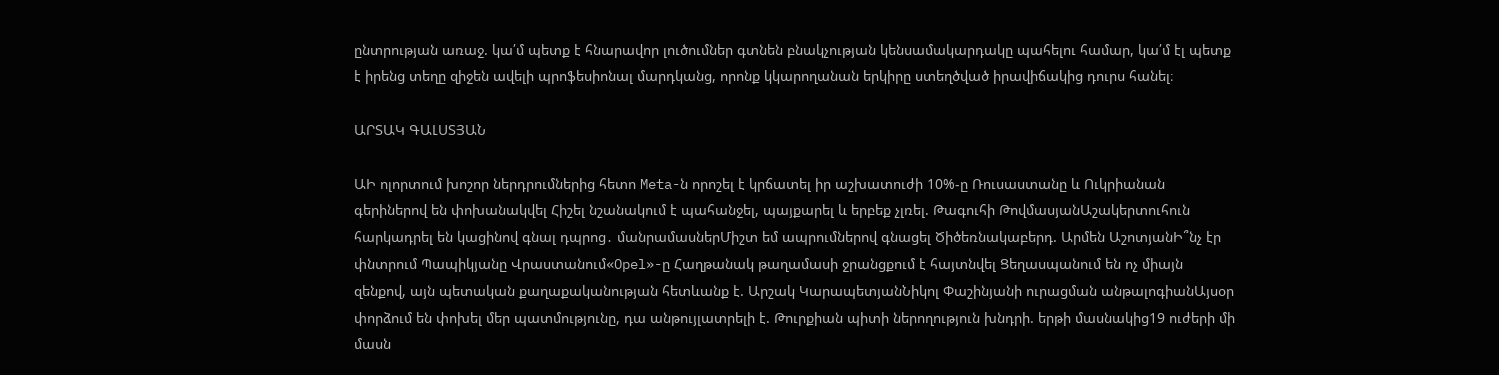ընտրության առաջ. կա՛մ պետք է հնարավոր լուծումներ գտնեն բնակչության կենսամակարդակը պահելու համար, կա՛մ էլ պետք է իրենց տեղը զիջեն ավելի պրոֆեսիոնալ մարդկանց, որոնք կկարողանան երկիրը ստեղծված իրավիճակից դուրս հանել։

ԱՐՏԱԿ ԳԱԼՍՏՅԱՆ

ԱԻ ոլորտում խոշոր ներդրումներից հետո Meta-ն որոշել է կրճատել իր աշխատուժի 10%-ը Ռուսաստանը և Ուկրիանան գերիներով են փոխանակվել Հիշել նշանակում է պահանջել, պայքարել և երբեք չլռել. Թագուհի ԹովմասյանԱշակերտուհուն հարկադրել են կացինով գնալ դպրոց․ մանրամասներՄիշտ եմ ապրումներով գնացել Ծիծեռնակաբերդ. Արմեն ԱշոտյանԻ՞նչ էր փնտրում Պապիկյանը Վրաստանում«Opel»-ը Հաղթանակ թաղամասի ջրանցքում է հայտնվել Ցեղասպանում են ոչ միայն զենքով, այն պետական քաղաքականության հետևանք է. Արշակ ԿարապետյանՆիկոլ Փաշինյանի ուրացման անթալոգիանԱյսօր փորձում են փոխել մեր պատմությունը, դա անթույլատրելի է. Թուրքիան պիտի ներողություն խնդրի. երթի մասնակից19 ուժերի մի մասն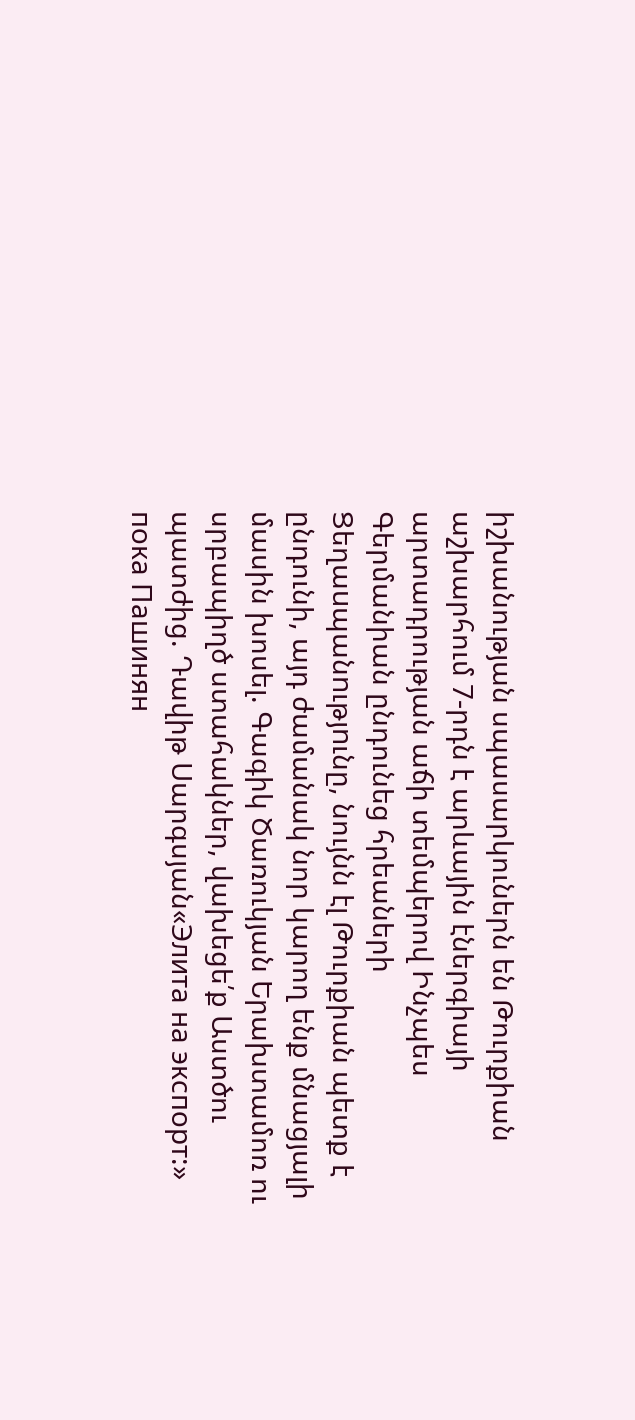իշխանության սպասարկուներն են Թուրքիան աշխարհում 7-րդն է արևային էներգիայի արտադրության աճի տեմպերով Ինչպես Գերմանիան ընդունեց հրեաների Ցեղաuպանnւթյnւնը, նույնն էլ Թուրքիան պետք է ընդունի, այդ ժամանակ նոր կարող ենք մնացյալի մասին խոսել. Գագիկ Ծառուկյան Երախտամոռ ու սրբապիղծ ստահակներ, վախեցե՛ք Աստծու պատժից. Դավիթ Սարգսյան«Элита на экспорт:» пока Пашинян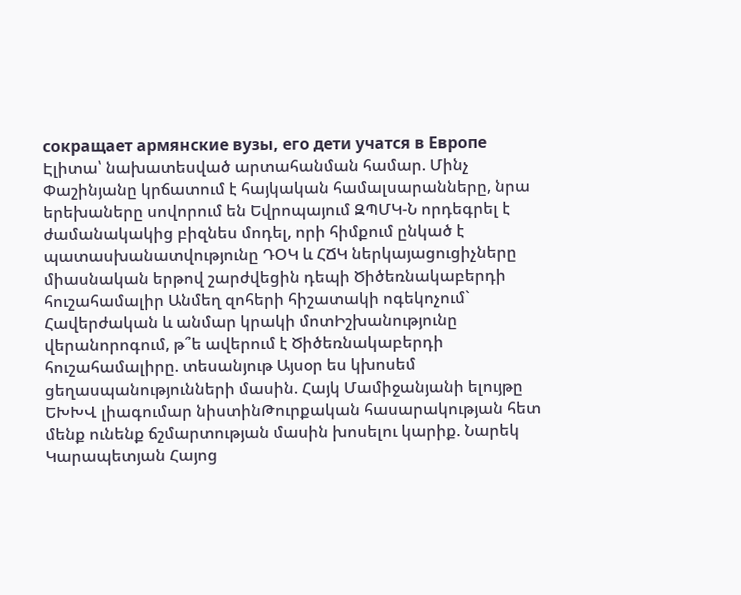сокращает армянские вузы, его дети учатся в Европе Էլիտա՝ նախատեսված արտահանման համար. Մինչ Փաշինյանը կրճատում է հայկական համալսարանները, նրա երեխաները սովորում են Եվրոպայում ԶՊՄԿ-Ն որդեգրել է ժամանակակից բիզնես մոդել, որի հիմքում ընկած է պատասխանատվությունը ԴՕԿ և ՀՃԿ ներկայացուցիչները միասնական երթով շարժվեցին դեպի Ծիծեռնակաբերդի հուշահամալիր Անմեղ զոհերի հիշատակի ոգեկոչում` Հավերժական և անմար կրակի մոտԻշխանությունը վերանորոգում, թ՞ե ավերում է Ծիծեռնակաբերդի հուշահամալիրը. տեսանյութ Այսօր ես կխոսեմ ցեղասպանությունների մասին. Հայկ Մամիջանյանի ելույթը ԵԽԽՎ լիագումար նիստինԹուրքական հասարակության հետ մենք ունենք ճշմարտության մասին խոսելու կարիք. Նարեկ Կարապետյան Հայոց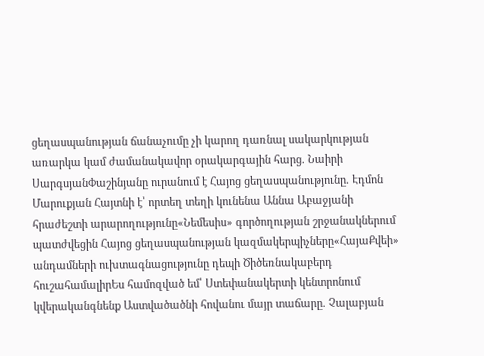ցեղասպանության ճանաչումը չի կարող դառնալ սակարկության առարկա կամ ժամանակավոր օրակարգային հարց. Նաիրի ՍարգսյանՓաշինյանը ուրանում է Հայոց ցեղասպանությունը. Էդմոն Մարուքյան Հայտնի է՝ որտեղ տեղի կունենա Աննա Աբաջյանի հրաժեշտի արարողությունը«Նեմեսիս» գործողության շրջանակներում պատժվեցին Հայոց ցեղասպանության կազմակերպիչները«ՀայաՔվեի» անդամների ուխտագնացությունը դեպի Ծիծեռնակաբերդ հուշահամալիրԵս համոզված եմ՝ Ստեփանակերտի կենտրոնում կվերականգնենք Աստվածածնի հովանու մայր տաճարը. Չալաբյան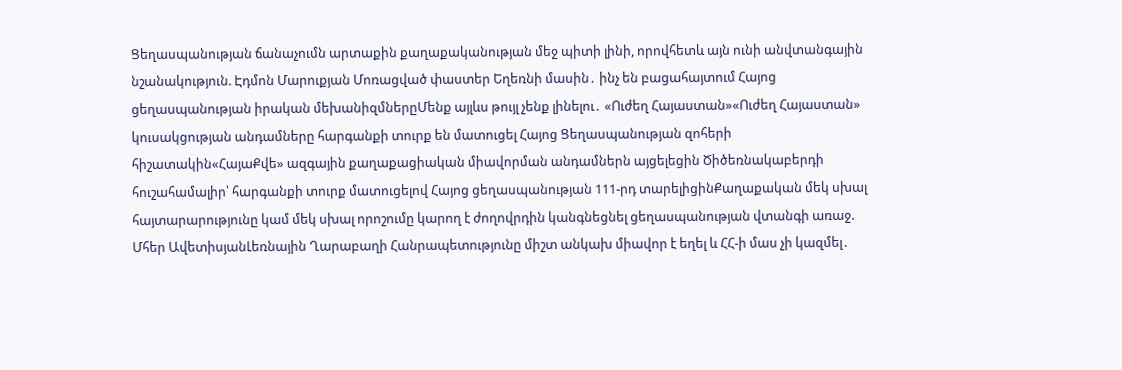Ցեղասպանության ճանաչումն արտաքին քաղաքականության մեջ պիտի լինի, որովհետև այն ունի անվտանգային նշանակություն. Էդմոն Մարուքյան Մոռացված փաստեր Եղեռնի մասին․ ինչ են բացահայտում Հայոց ցեղասպանության իրական մեխանիզմներըՄենք այլևս թույլ չենք լինելու․ «Ուժեղ Հայաստան»«Ուժեղ Հայաստան» կուսակցության անդամները հարգանքի տուրք են մատուցել Հայոց Ցեղասպանության զոհերի հիշատակին«ՀայաՔվե» ազգային քաղաքացիական միավորման անդամներն այցելեցին Ծիծեռնակաբերդի հուշահամալիր՝ հարգանքի տուրք մատուցելով Հայոց ցեղասպանության 111-րդ տարելիցինՔաղաքական մեկ սխալ հայտարարությունը կամ մեկ սխալ որոշումը կարող է ժողովրդին կանգնեցնել ցեղասպանության վտանգի առաջ. Մհեր ԱվետիսյանԼեռնային Ղարաբաղի Հանրապետությունը միշտ անկախ միավոր է եղել և ՀՀ-ի մաս չի կազմել․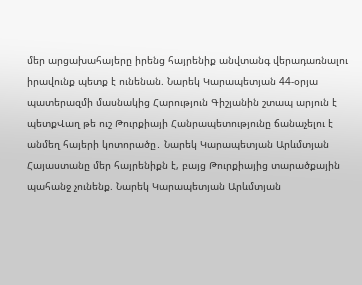մեր արցախահայերը իրենց հայրենիք անվտանգ վերադառնալու իրավունք պետք է ունենան. Նարեկ Կարապետյան 44-օրյա պատերազմի մասնակից Հարություն Գիշյանին շտապ արյուն է պետքՎաղ թե ուշ Թուրքիայի Հանրապետությունը ճանաչելու է անմեղ հայերի կոտորածը․ Նարեկ Կարապետյան Արևմտյան Հայաստանը մեր հայրենիքն է, բայց Թուրքիայից տարածքային պահանջ չունենք. Նարեկ Կարապետյան Արևմտյան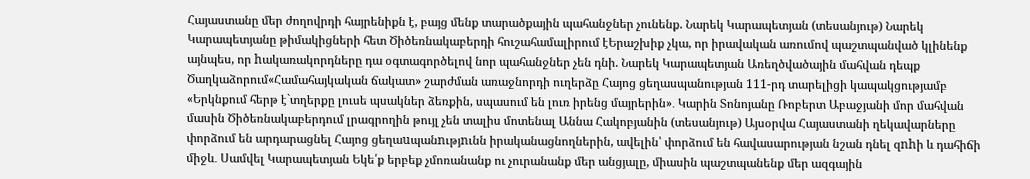Հայաստանը մեր ժողովրդի հայրենիքն է, բայց մենք տարածքային պահանջներ չունենք. Նարեկ Կարապետյան (տեսանյութ) Նարեկ Կարապետյանը թիմակիցների հետ Ծիծեռնակաբերդի հուշահամալիրում էԵրաշխիք չկա, որ իրավական առումով պաշտպանված կլինենք այնպես, որ hակառակորդները դա օգտագործելով նոր պահանջներ չեն դնի. Նարեկ Կարապետյան Առեղծվածային մահվան դեպք Ծաղկաձորում«Համահայկական ճակատ» շարժման առաջնորդի ուղերձը Հայոց ցեղասպանության 111-րդ տարելիցի կապակցությամբ «Երկնքում հերթ է`տղերքը լուսե պսակներ ձեռքին, սպասում են լուռ իրենց մայրերին»․ Կարին Տոնոյանը Ռոբերտ Աբաջյանի մոր մահվան մասին Ծիծեռնակաբերդում լրագրողին թույլ չեն տալիս մոտենալ Աննա Հակոբյանին (տեսանյութ) Այսօրվա Հայաստանի ղեկավարները փորձում են արդարացնել Հայոց ցեղաuպանnւթյnւնն իրականացնողներին, ավելին՝ փորձում են հավասարության նշան դնել զnhի և դահիճի միջև․ Սամվել Կարապետյան Եկե՛ք երբեք չմոռանանք ու չուրանանք մեր անցյալը, միասին պաշտպանենք մեր ազգային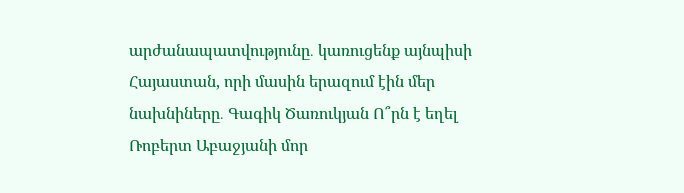արժանապատվությունը․ կառուցենք այնպիսի Հայաստան, որի մասին երազում էին մեր նախնիները․ Գագիկ Ծառուկյան Ո՞րն է եղել Ռոբերտ Աբաջյանի մոր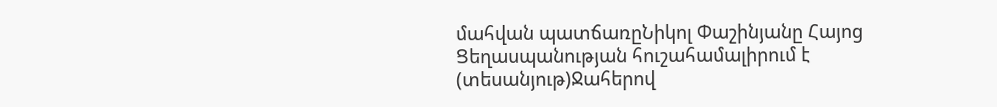մահվան պատճառըՆիկոլ Փաշինյանը Հայոց Ցեղասպանության հուշահամալիրում է (տեսանյութ)Ջահերով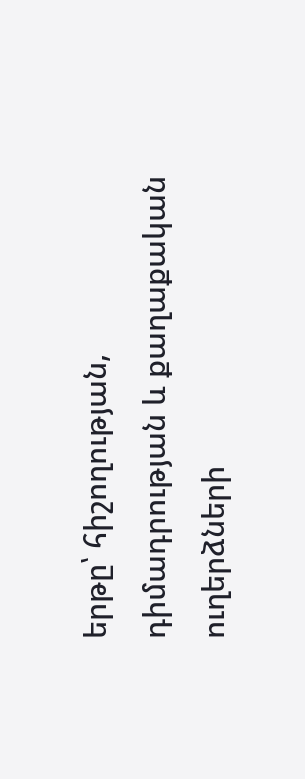երթը՝ հիշողության, դիմադրության և քաղաքական ուղերձների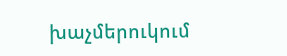խաչմերուկում